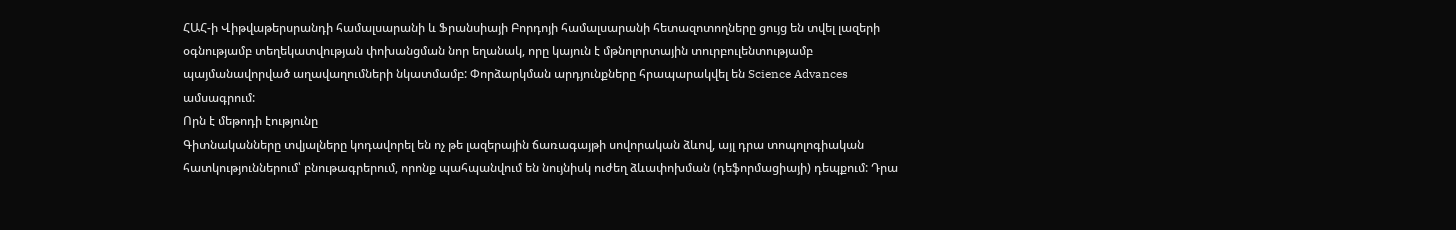ՀԱՀ-ի Վիթվաթերսրանդի համալսարանի և Ֆրանսիայի Բորդոյի համալսարանի հետազոտողները ցույց են տվել լազերի օգնությամբ տեղեկատվության փոխանցման նոր եղանակ, որը կայուն է մթնոլորտային տուրբուլենտությամբ պայմանավորված աղավաղումների նկատմամբ: Փորձարկման արդյունքները հրապարակվել են Science Advances ամսագրում:
Որն է մեթոդի էությունը
Գիտնականները տվյալները կոդավորել են ոչ թե լազերային ճառագայթի սովորական ձևով, այլ դրա տոպոլոգիական հատկություններում՝ բնութագրերում, որոնք պահպանվում են նույնիսկ ուժեղ ձևափոխման (դեֆորմացիայի) դեպքում: Դրա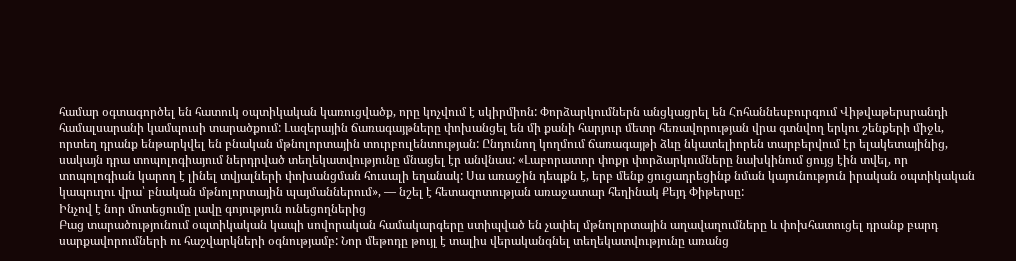համար օգտագործել են հատուկ օպտիկական կառուցվածք, որը կոչվում է սկիրմիոն: Փորձարկումներն անցկացրել են Հոհաննեսբուրգում Վիթվաթերսրանդի համալսարանի կամպուսի տարածքում: Լազերային ճառագայթները փոխանցել են մի քանի հարյուր մետր հեռավորության վրա գտնվող երկու շենքերի միջև, որտեղ դրանք ենթարկվել են բնական մթնոլորտային տուրբուլենտության: Ընդունող կողմում ճառագայթի ձևը նկատելիորեն տարբերվում էր ելակետայինից, սակայն դրա տոպոլոգիայում ներդրված տեղեկատվությունը մնացել էր անվնաս: «Լաբորատոր փոքր փորձարկումները նախկինում ցույց էին տվել, որ տոպոլոգիան կարող է լինել տվյալների փոխանցման հուսալի եղանակ: Սա առաջին դեպքն է, երբ մենք ցուցադրեցինք նման կայունություն իրական օպտիկական կապուղու վրա՝ բնական մթնոլորտային պայմաններում», — նշել է հետազոտության առաջատար հեղինակ Քեյդ Փիթերսը:
Ինչով է նոր մոտեցումը լավը գոյություն ունեցողներից
Բաց տարածությունում օպտիկական կապի սովորական համակարգերը ստիպված են չափել մթնոլորտային աղավաղումները և փոխհատուցել դրանք բարդ սարքավորումների ու հաշվարկների օգնությամբ: Նոր մեթոդը թույլ է տալիս վերականգնել տեղեկատվությունը առանց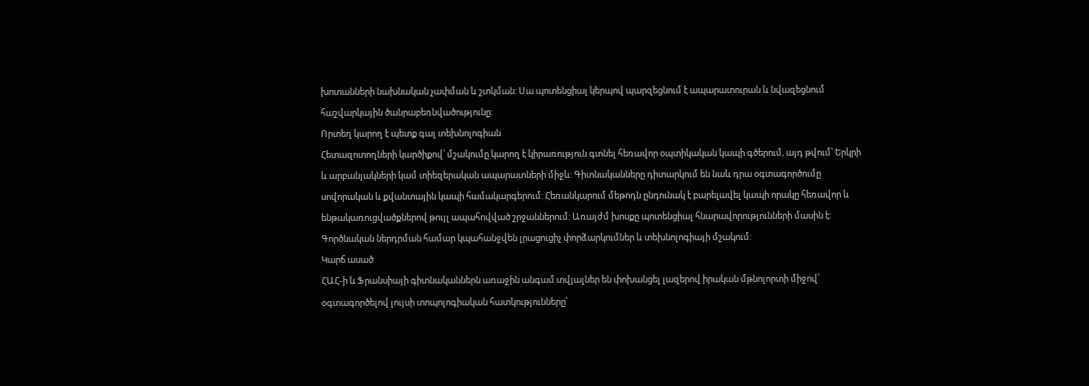խոտանների նախնական չափման և շտկման: Սա պոտենցիալ կերպով պարզեցնում է ապարատուրան և նվազեցնում հաշվարկային ծանրաբեռնվածությունը:
Որտեղ կարող է պետք գալ տեխնոլոգիան
Հետազոտողների կարծիքով՝ մշակումը կարող է կիրառություն գտնել հեռավոր օպտիկական կապի գծերում, այդ թվում՝ Երկրի և արբանյակների կամ տիեզերական ապարատների միջև: Գիտնականները դիտարկում են նաև դրա օգտագործումը սովորական և քվանտային կապի համակարգերում: Հեռանկարում մեթոդն ընդունակ է բարելավել կապի որակը հեռավոր և ենթակառուցվածքներով թույլ ապահովված շրջաններում: Առայժմ խոսքը պոտենցիալ հնարավորությունների մասին է: Գործնական ներդրման համար կպահանջվեն լրացուցիչ փորձարկումներ և տեխնոլոգիայի մշակում:
Կարճ ասած
ՀԱՀ-ի և Ֆրանսիայի գիտնականներն առաջին անգամ տվյալներ են փոխանցել լազերով իրական մթնոլորտի միջով՝ օգտագործելով լույսի տոպոլոգիական հատկությունները՝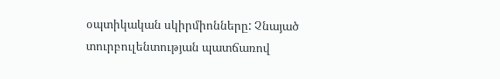օպտիկական սկիրմիոնները: Չնայած տուրբուլենտության պատճառով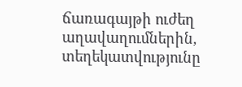ճառագայթի ուժեղ աղավաղումներին, տեղեկատվությունը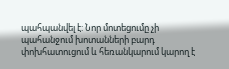պահպանվել է: Նոր մոտեցումը չի պահանջում խոտանների բարդ փոխհատուցում և հեռանկարում կարող է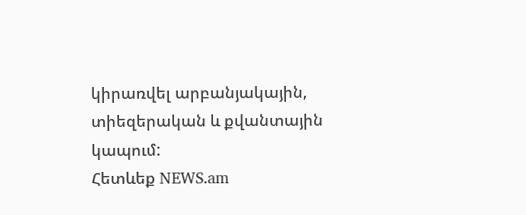կիրառվել արբանյակային, տիեզերական և քվանտային կապում:
Հետևեք NEWS.am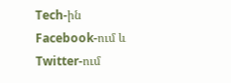Tech-ին Facebook-ում և Twitter-ում